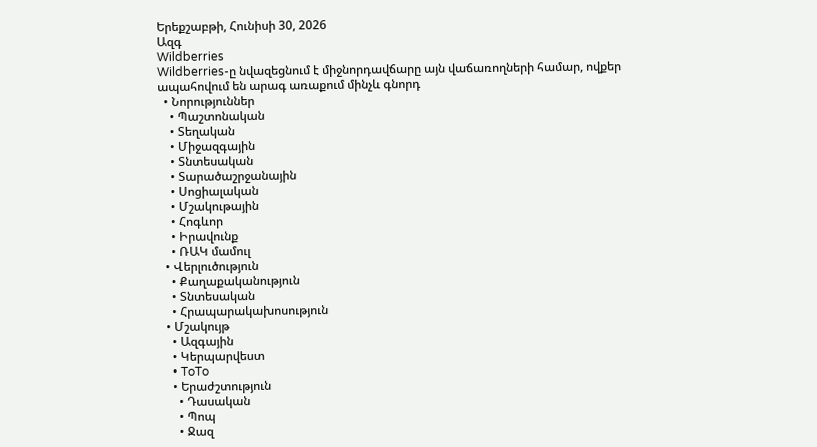Երեքշաբթի, Հունիսի 30, 2026
Ազգ
Wildberries
Wildberries-ը նվազեցնում է միջնորդավճարը այն վաճառողների համար, ովքեր ապահովում են արագ առաքում մինչև գնորդ
  • Նորություններ
    • Պաշտոնական
    • Տեղական
    • Միջազգային
    • Տնտեսական
    • Տարածաշրջանային
    • Սոցիալական
    • Մշակութային
    • Հոգևոր
    • Իրավունք
    • ՌԱԿ մամուլ
  • Վերլուծություն
    • Քաղաքականություն
    • Տնտեսական
    • Հրապարակախոսություն
  • Մշակույթ
    • Ազգային
    • Կերպարվեստ
    • ToTo
    • Երաժշտություն
      • Դասական
      • Պոպ
      • Ջազ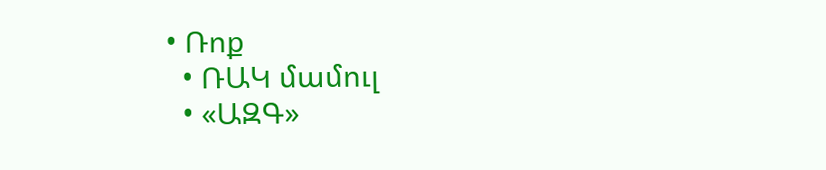• Ռոք
  • ՌԱԿ մամուլ
  • «ԱԶԳ»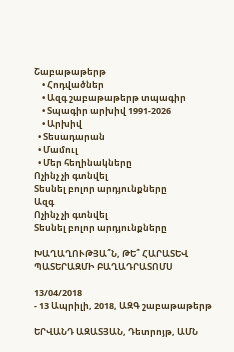Շաբաթաթերթ
    • Հոդվածներ
    • Ազգ շաբաթաթերթ տպագիր
    • Տպագիր արխիվ 1991-2026
    • Արխիվ
  • Տեսադարան
  • Մամուլ
  • Մեր հեղինակները
Ոչինչ չի գտնվել
Տեսնել բոլոր արդյունքները
Ազգ
Ոչինչ չի գտնվել
Տեսնել բոլոր արդյունքները

ԽԱՂԱՂՈՒԹՅԱ՞Ն, ԹԵ՞ ՀԱՐԱՏԵՎ ՊԱՏԵՐԱԶՄԻ ԲԱՂԱԴՐԱՏՈՄՍ

13/04/2018
- 13 Ապրիլի, 2018, ԱԶԳ շաբաթաթերթ

ԵՐՎԱՆԴ ԱԶԱՏՅԱՆ, Դետրոյթ, ԱՄՆ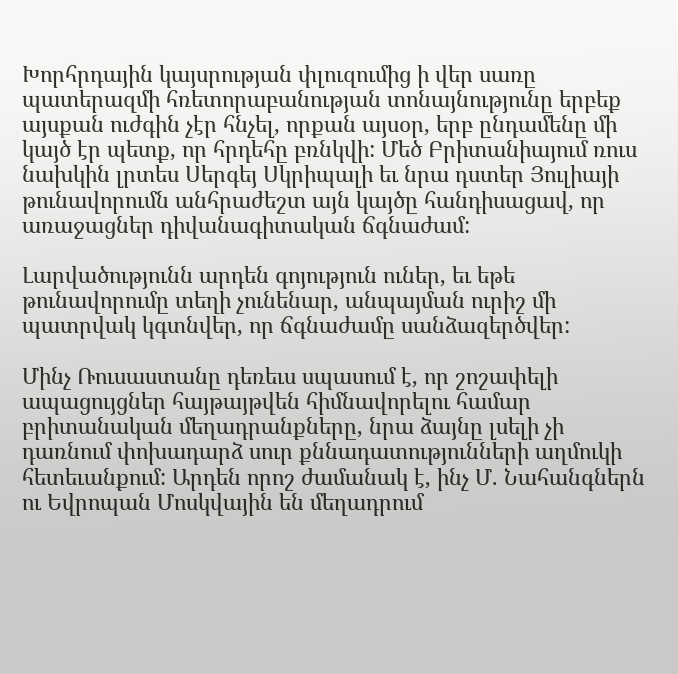Խորհրդային կայսրության փլուզումից ի վեր սառը պատերազմի հռետորաբանության տոնայնությունը երբեք այսքան ուժգին չէր հնչել, որքան այսօր, երբ ընդամենը մի կայծ էր պետք, որ հրդեհը բռնկվի: Մեծ Բրիտանիայում ռուս նախկին լրտես Սերգեյ Սկրիպալի եւ նրա դստեր Յուլիայի թունավորումն անհրաժեշտ այն կայծը հանդիսացավ, որ առաջացներ դիվանագիտական ճգնաժամ:

Լարվածությունն արդեն գոյություն ուներ, եւ եթե թունավորումը տեղի չունենար, անպայման ուրիշ մի պատրվակ կգտնվեր, որ ճգնաժամը սանձազերծվեր:

Մինչ Ռուսաստանը դեռեւս սպասում է, որ շոշափելի ապացույցներ հայթայթվեն հիմնավորելու համար բրիտանական մեղադրանքները, նրա ձայնը լսելի չի դառնում փոխադարձ սուր քննադատությունների աղմուկի հետեւանքում: Արդեն որոշ ժամանակ է, ինչ Մ. Նահանգներն ու Եվրոպան Մոսկվային են մեղադրում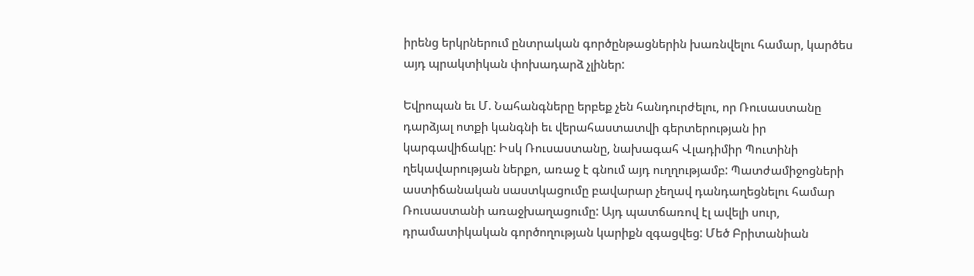իրենց երկրներում ընտրական գործընթացներին խառնվելու համար, կարծես այդ պրակտիկան փոխադարձ չլիներ:

Եվրոպան եւ Մ. Նահանգները երբեք չեն հանդուրժելու, որ Ռուսաստանը դարձյալ ոտքի կանգնի եւ վերահաստատվի գերտերության իր կարգավիճակը: Իսկ Ռուսաստանը, նախագահ Վլադիմիր Պուտինի ղեկավարության ներքո, առաջ է գնում այդ ուղղությամբ: Պատժամիջոցների աստիճանական սաստկացումը բավարար չեղավ դանդաղեցնելու համար Ռուսաստանի առաջխաղացումը: Այդ պատճառով էլ ավելի սուր, դրամատիկական գործողության կարիքն զգացվեց: Մեծ Բրիտանիան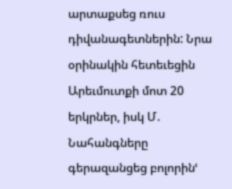արտաքսեց ռուս դիվանագետներին: Նրա օրինակին հետեւեցին Արեւմուտքի մոտ 20 երկրներ, իսկ Մ. Նահանգները գերազանցեց բոլորինՙ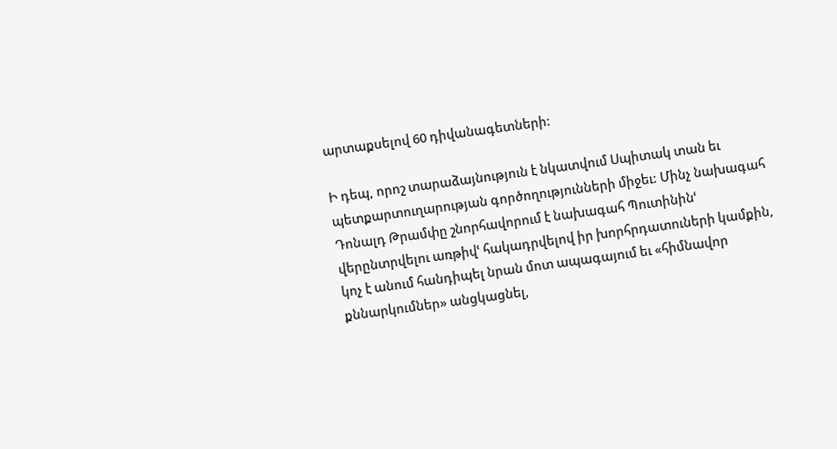արտաքսելով 60 դիվանագետների:

Ի դեպ, որոշ տարաձայնություն է նկատվում Սպիտակ տան եւ պետքարտուղարության գործողությունների միջեւ: Մինչ նախագահ Դոնալդ Թրամփը շնորհավորում է նախագահ Պուտինինՙ վերընտրվելու առթիվՙ հակադրվելով իր խորհրդատուների կամքին, կոչ է անում հանդիպել նրան մոտ ապագայում եւ «հիմնավոր քննարկումներ» անցկացնել,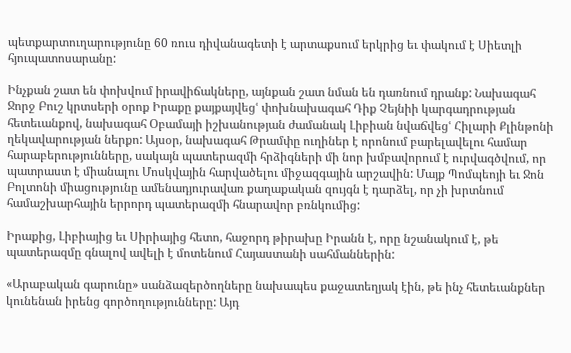պետքարտուղարությունը 60 ռուս դիվանագետի է արտաքսում երկրից եւ փակում է Սիետլի հյուպատոսարանը:

Ինչքան շատ են փոխվում իրավիճակները, այնքան շատ նման են դառնում դրանք: Նախագահ Ջորջ Բուշ կրտսերի օրոք Իրաքը քայքայվեցՙ փոխնախագահ Դիք Չեյնիի կարգադրության հետեւանքով, նախագահ Օբամայի իշխանության ժամանակ Լիբիան նվաճվեցՙ Հիլարի Քլինթոնի ղեկավարության ներքո: Այսօր, նախագահ Թրամփը ուղիներ է որոնում բարելավելու համար հարաբերությունները, սակայն պատերազմի հրձիգների մի նոր խմբավորում է ուրվագծվում, որ պատրաստ է միանալու Մոսկվային հարվածելու միջազգային արշավին: Մայք Պոմպեոյի եւ Ջոն Բոլտոնի միացությունը ամենադյուրավառ քաղաքական զույգն է դարձել, որ չի խրտնում համաշխարհային երրորդ պատերազմի հնարավոր բռնկումից:

Իրաքից, Լիբիայից եւ Սիրիայից հետո, հաջորդ թիրախը Իրանն է, որը նշանակում է, թե պատերազմը գնալով ավելի է մոտենում Հայաստանի սահմաններին:

«Արաբական գարունը» սանձազերծողները նախապես քաջատեղյակ էին, թե ինչ հետեւանքներ կունենան իրենց գործողությունները: Այդ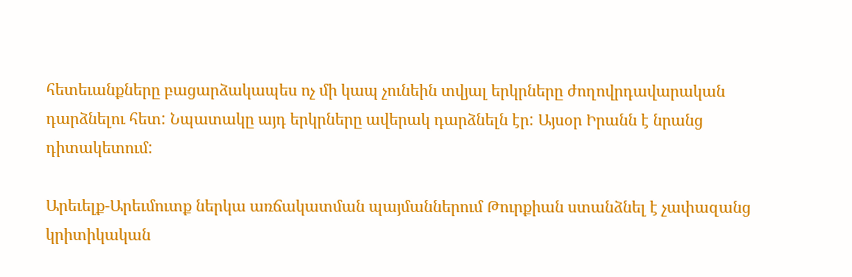հետեւանքները բացարձակապես ոչ մի կապ չունեին տվյալ երկրները ժողովրդավարական դարձնելու հետ: Նպատակը այդ երկրները ավերակ դարձնելն էր: Այսօր Իրանն է նրանց դիտակետում:

Արեւելք-Արեւմուտք ներկա առճակատման պայմաններում Թուրքիան ստանձնել է չափազանց կրիտիկական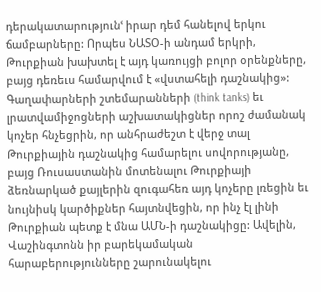դերակատարությունՙ իրար դեմ հանելով երկու ճամբարները: Որպես ՆԱՏՕ-ի անդամ երկրի, Թուրքիան խախտել է այդ կառույցի բոլոր օրենքները, բայց դեռեւս համարվում է «վստահելի դաշնակից»: Գաղափարների շտեմարանների (think tanks) եւ լրատվամիջոցների աշխատակիցներ որոշ ժամանակ կոչեր հնչեցրին, որ անհրաժեշտ է վերջ տալ Թուրքիային դաշնակից համարելու սովորությանը, բայց Ռուսաստանին մոտենալու Թուրքիայի ձեռնարկած քայլերին զուգահեռ այդ կոչերը լռեցին եւ նույնիսկ կարծիքներ հայտնվեցին, որ ինչ էլ լինի Թուրքիան պետք է մնա ԱՄՆ-ի դաշնակիցը: Ավելին, Վաշինգտոնն իր բարեկամական հարաբերությունները շարունակելու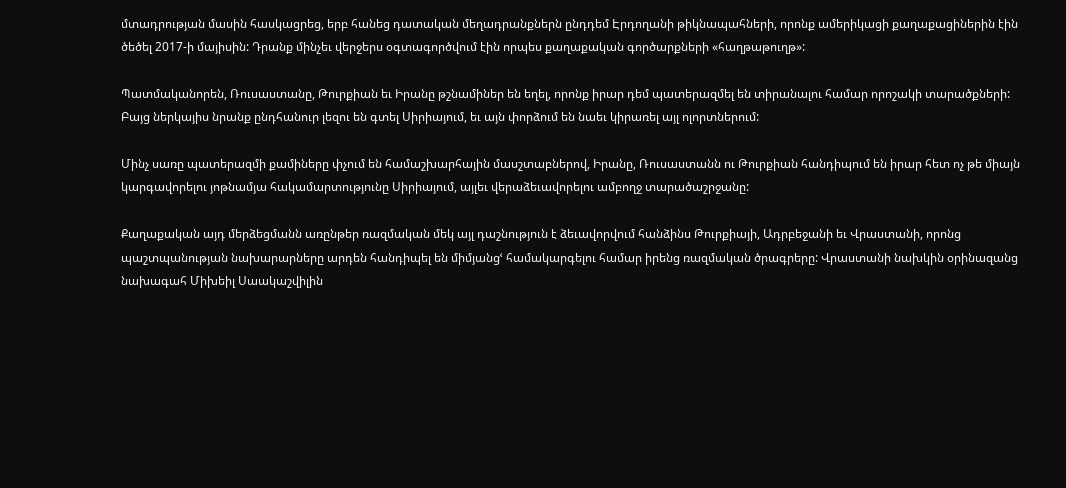մտադրության մասին հասկացրեց, երբ հանեց դատական մեղադրանքներն ընդդեմ Էրդողանի թիկնապահների, որոնք ամերիկացի քաղաքացիներին էին ծեծել 2017-ի մայիսին: Դրանք մինչեւ վերջերս օգտագործվում էին որպես քաղաքական գործարքների «հաղթաթուղթ»:

Պատմականորեն, Ռուսաստանը, Թուրքիան եւ Իրանը թշնամիներ են եղել, որոնք իրար դեմ պատերազմել են տիրանալու համար որոշակի տարածքների: Բայց ներկայիս նրանք ընդհանուր լեզու են գտել Սիրիայում, եւ այն փորձում են նաեւ կիրառել այլ ոլորտներում:

Մինչ սառը պատերազմի քամիները փչում են համաշխարհային մասշտաբներով, Իրանը, Ռուսաստանն ու Թուրքիան հանդիպում են իրար հետ ոչ թե միայն կարգավորելու յոթնամյա հակամարտությունը Սիրիայում, այլեւ վերաձեւավորելու ամբողջ տարածաշրջանը:

Քաղաքական այդ մերձեցմանն առընթեր ռազմական մեկ այլ դաշնություն է ձեւավորվում հանձինս Թուրքիայի, Ադրբեջանի եւ Վրաստանի, որոնց պաշտպանության նախարարները արդեն հանդիպել են միմյանցՙ համակարգելու համար իրենց ռազմական ծրագրերը: Վրաստանի նախկին օրինազանց նախագահ Միխեիլ Սաակաշվիլին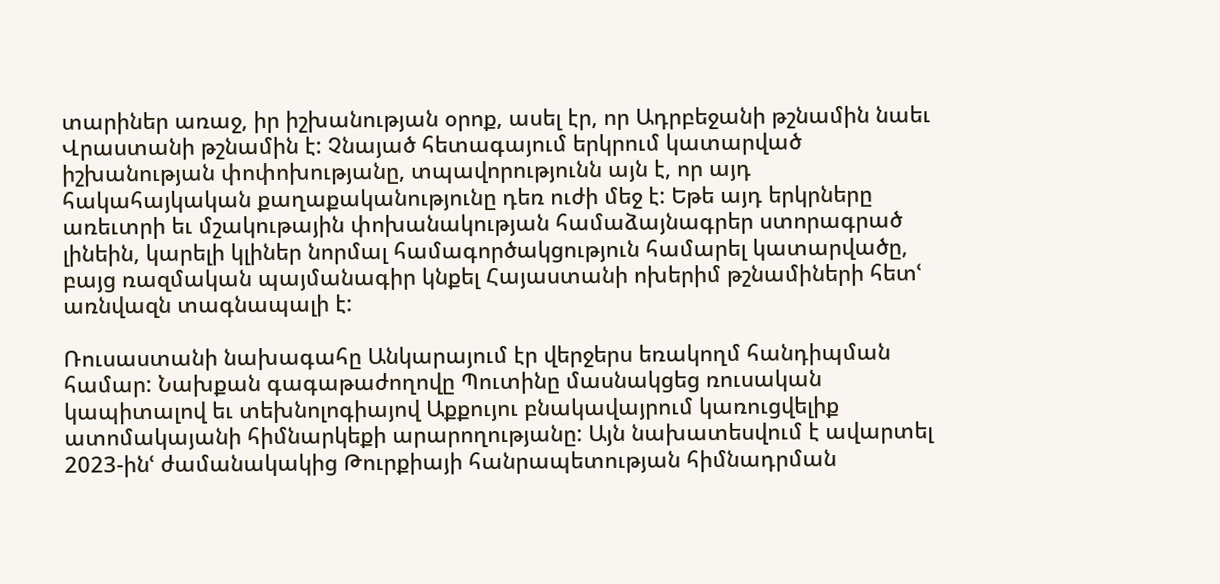տարիներ առաջ, իր իշխանության օրոք, ասել էր, որ Ադրբեջանի թշնամին նաեւ Վրաստանի թշնամին է: Չնայած հետագայում երկրում կատարված իշխանության փոփոխությանը, տպավորությունն այն է, որ այդ հակահայկական քաղաքականությունը դեռ ուժի մեջ է: Եթե այդ երկրները առեւտրի եւ մշակութային փոխանակության համաձայնագրեր ստորագրած լինեին, կարելի կլիներ նորմալ համագործակցություն համարել կատարվածը, բայց ռազմական պայմանագիր կնքել Հայաստանի ոխերիմ թշնամիների հետՙ առնվազն տագնապալի է:

Ռուսաստանի նախագահը Անկարայում էր վերջերս եռակողմ հանդիպման համար: Նախքան գագաթաժողովը Պուտինը մասնակցեց ռուսական կապիտալով եւ տեխնոլոգիայով Աքքույու բնակավայրում կառուցվելիք ատոմակայանի հիմնարկեքի արարողությանը: Այն նախատեսվում է ավարտել 2023-ինՙ ժամանակակից Թուրքիայի հանրապետության հիմնադրման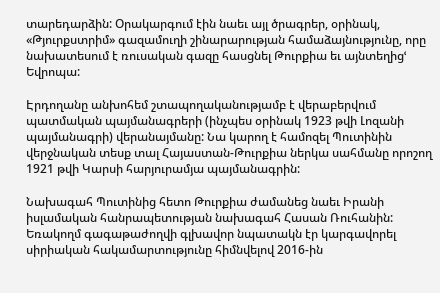տարեդարձին: Օրակարգում էին նաեւ այլ ծրագրեր, օրինակ, «Թյուրքստրիմ» գազամուղի շինարարության համաձայնությունը, որը նախատեսում է ռուսական գազը հասցնել Թուրքիա եւ այնտեղիցՙ Եվրոպա:

Էրդողանը անխոհեմ շտապողականությամբ է վերաբերվում պատմական պայմանագրերի (ինչպես օրինակ 1923 թվի Լոզանի պայմանագրի) վերանայմանը: Նա կարող է համոզել Պուտինին վերջնական տեսք տալ Հայաստան-Թուրքիա ներկա սահմանը որոշող 1921 թվի Կարսի հարյուրամյա պայմանագրին:

Նախագահ Պուտինից հետո Թուրքիա ժամանեց նաեւ Իրանի իսլամական հանրապետության նախագահ Հասան Ռուհանին: Եռակողմ գագաթաժողվի գլխավոր նպատակն էր կարգավորել սիրիական հակամարտությունը հիմնվելով 2016-ին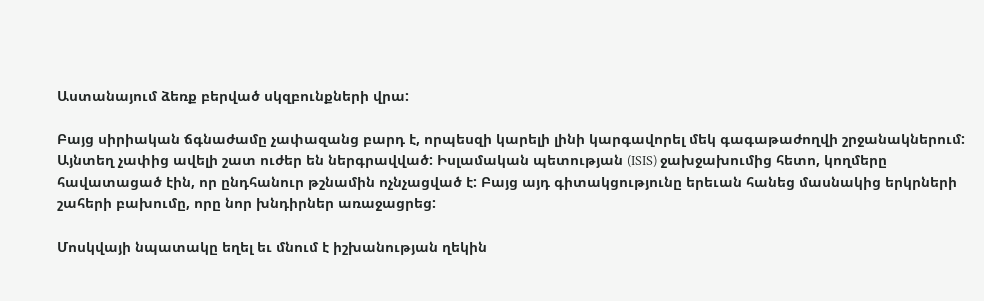Աստանայում ձեռք բերված սկզբունքների վրա:

Բայց սիրիական ճգնաժամը չափազանց բարդ է, որպեսզի կարելի լինի կարգավորել մեկ գագաթաժողվի շրջանակներում: Այնտեղ չափից ավելի շատ ուժեր են ներգրավված: Իսլամական պետության (ISIS) ջախջախումից հետո, կողմերը հավատացած էին, որ ընդհանուր թշնամին ոչնչացված է: Բայց այդ գիտակցությունը երեւան հանեց մասնակից երկրների շահերի բախումը, որը նոր խնդիրներ առաջացրեց:

Մոսկվայի նպատակը եղել եւ մնում է իշխանության ղեկին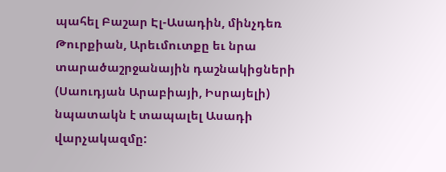պահել Բաշար Էլ-Ասադին, մինչդեռ Թուրքիան, Արեւմուտքը եւ նրա տարածաշրջանային դաշնակիցների (Սաուդյան Արաբիայի, Իսրայելի) նպատակն է տապալել Ասադի վարչակազմը: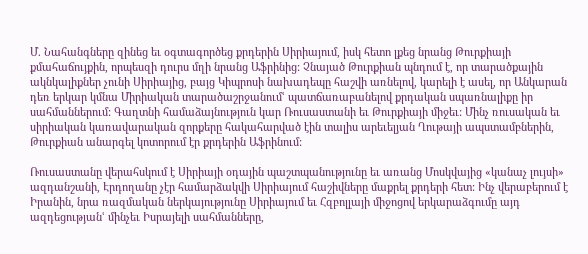Մ. Նահանգները զինեց եւ օգտագործեց քրդերին Սիրիայում, իսկ հետո լքեց նրանց Թուրքիայի քմահաճույքին, որպեսզի դուրս մղի նրանց Աֆրինից: Չնայած Թուրքիան պնդում է, որ տարածքային ակնկալիքներ չունի Սիրիայից, բայց Կիպրոսի նախադեպը հաշվի առնելով, կարելի է ասել, որ Անկարան դեռ երկար կմնա Միրիական տարածաշրջանումՙ պատճառաբանելով քրդական սպառնալիքը իր սահմաններում: Գաղտնի համաձայնություն կար Ռուսաստանի եւ Թուրքիայի միջեւ: Մինչ ռուսական եւ սիրիական կառավարական զորքերը հակահարված էին տալիս արեւելյան Ղութայի ապստամբներին, Թուրքիան անարգել կոտորում էր քրդերին Աֆրինում:

Ռուսաստանը վերահսկում է Սիրիայի օդային պաշտպանությունը եւ առանց Մոսկվայից «կանաչ լույսի» ազդանշանի, Էրդողանը չէր համարձակվի Սիրիայում հաշիվները մաքրել քրդերի հետ: Ինչ վերաբերում է Իրանին, նրա ռազմական ներկայությունը Սիրիայում եւ Հզբոլլայի միջոցով երկարաձգումը այդ ազդեցությանՙ մինչեւ Իսրայելի սահմանները,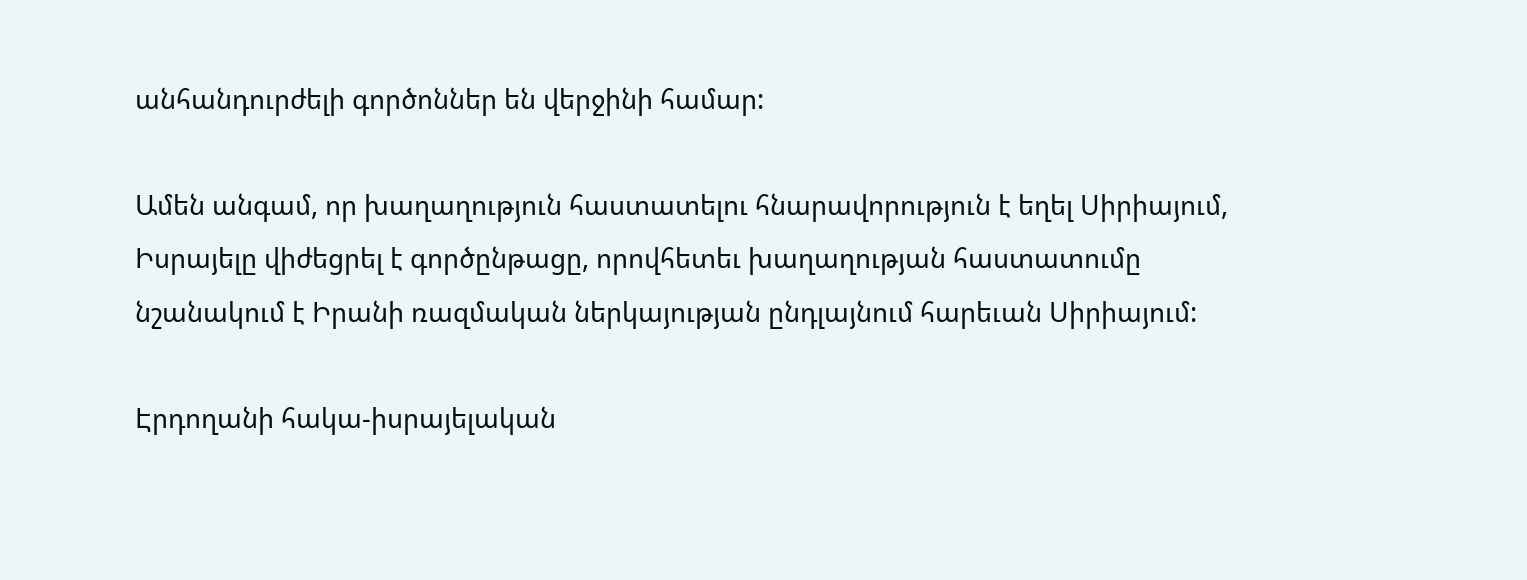անհանդուրժելի գործոններ են վերջինի համար:

Ամեն անգամ, որ խաղաղություն հաստատելու հնարավորություն է եղել Սիրիայում, Իսրայելը վիժեցրել է գործընթացը, որովհետեւ խաղաղության հաստատումը նշանակում է Իրանի ռազմական ներկայության ընդլայնում հարեւան Սիրիայում:

Էրդողանի հակա-իսրայելական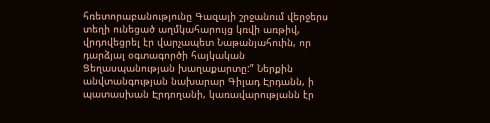հռետորաբանությունը Գազայի շրջանում վերջերս տեղի ունեցած աղմկահարույց կռվի առթիվ, վրդովեցրել էր վարչապետ Նաթանյահուին, որ դարձյալ օգտագործի հայկական Ցեղասպանության խաղաքարտը:” Ներքին անվտանգության նախարար Գիլադ Էրդանն, ի պատասխան Էրդողանի, կառավարությանն էր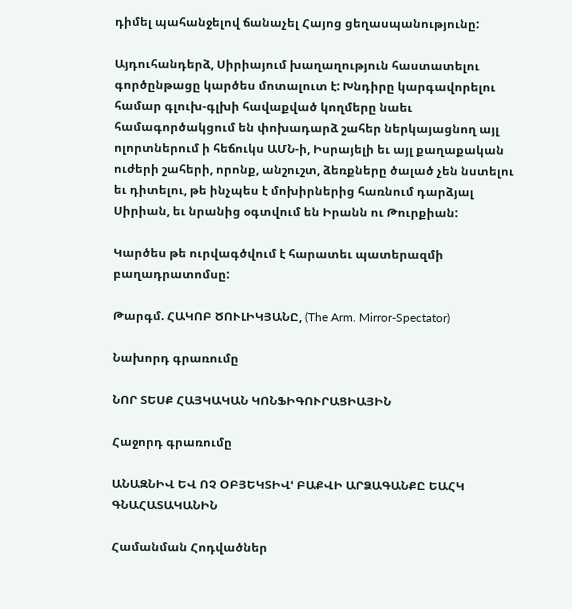դիմել պահանջելով ճանաչել Հայոց ցեղասպանությունը:

Այդուհանդերձ, Սիրիայում խաղաղություն հաստատելու գործընթացը կարծես մոտալուտ է: Խնդիրը կարգավորելու համար գլուխ-գլխի հավաքված կողմերը նաեւ համագործակցում են փոխադարձ շահեր ներկայացնող այլ ոլորտներում ի հեճուկս ԱՄՆ-ի, Իսրայելի եւ այլ քաղաքական ուժերի շահերի, որոնք, անշուշտ, ձեռքները ծալած չեն նստելու եւ դիտելու, թե ինչպես է մոխիրներից հառնում դարձյալ Սիրիան, եւ նրանից օգտվում են Իրանն ու Թուրքիան:

Կարծես թե ուրվագծվում է հարատեւ պատերազմի բաղադրատոմսը:

Թարգմ. ՀԱԿՈԲ ԾՈՒԼԻԿՅԱՆԸ, (The Arm. Mirror-Spectator)

Նախորդ գրառումը

ՆՈՐ ՏԵՍՔ ՀԱՅԿԱԿԱՆ ԿՈՆՖԻԳՈՒՐԱՑԻԱՅԻՆ

Հաջորդ գրառումը

ԱՆԱԶՆԻՎ ԵՎ ՈՉ ՕԲՅԵԿՏԻՎՙ ԲԱՔՎԻ ԱՐՁԱԳԱՆՔԸ ԵԱՀԿ ԳՆԱՀԱՏԱԿԱՆԻՆ

Համանման Հոդվածներ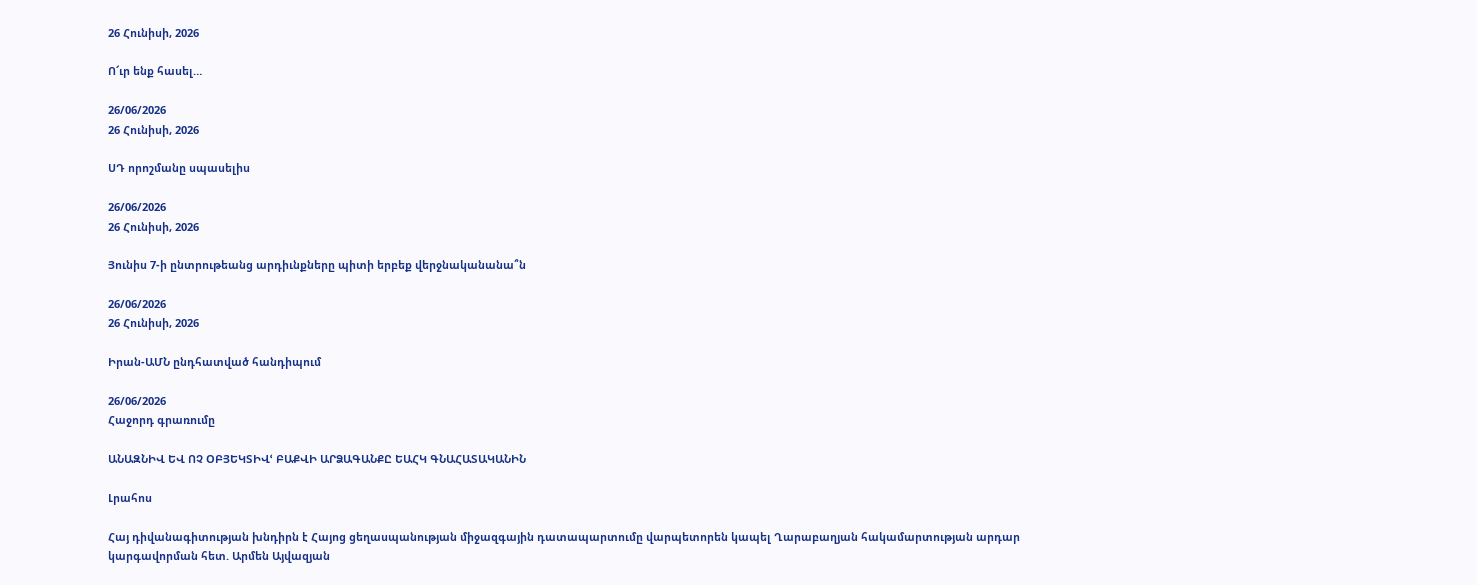26 Հունիսի, 2026

Ո՜ւր ենք հասել…

26/06/2026
26 Հունիսի, 2026

ՍԴ որոշմանը սպասելիս

26/06/2026
26 Հունիսի, 2026

Յունիս 7-ի ընտրութեանց արդիւնքները պիտի երբեք վերջնականանա՞ն

26/06/2026
26 Հունիսի, 2026

Իրան-ԱՄՆ ընդհատված հանդիպում

26/06/2026
Հաջորդ գրառումը

ԱՆԱԶՆԻՎ ԵՎ ՈՉ ՕԲՅԵԿՏԻՎՙ ԲԱՔՎԻ ԱՐՁԱԳԱՆՔԸ ԵԱՀԿ ԳՆԱՀԱՏԱԿԱՆԻՆ

Լրահոս

Հայ դիվանագիտության խնդիրն է Հայոց ցեղասպանության միջազգային դատապարտումը վարպետորեն կապել Ղարաբաղյան հակամարտության արդար կարգավորման հետ. Արմեն Այվազյան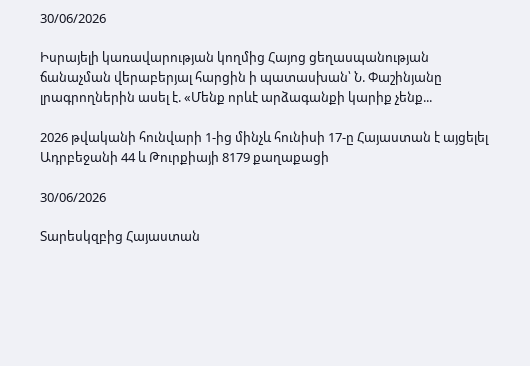30/06/2026

Իսրայելի կառավարության կողմից Հայոց ցեղասպանության ճանաչման վերաբերյալ հարցին ի պատասխան՝ Ն. Փաշինյանը լրագրողներին ասել է. «Մենք որևէ արձագանքի կարիք չենք...

2026 թվականի հունվարի 1-ից մինչև հունիսի 17-ը Հայաստան է այցելել Ադրբեջանի 44 և Թուրքիայի 8179 քաղաքացի

30/06/2026

Տարեսկզբից Հայաստան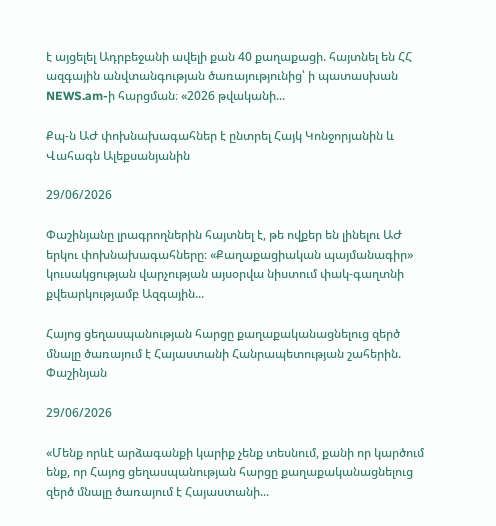է այցելել Ադրբեջանի ավելի քան 40 քաղաքացի. հայտնել են ՀՀ ազգային անվտանգության ծառայությունից՝ ի պատասխան NEWS.am-ի հարցման։ «2026 թվականի...

Քպ-ն ԱԺ փոխնախագահներ է ընտրել Հայկ Կոնջորյանին և Վահագն Ալեքսանյանին

29/06/2026

Փաշինյանը լրագրողներին հայտնել է, թե ովքեր են լինելու ԱԺ երկու փոխնախագահները։ «Քաղաքացիական պայմանագիր» կուսակցության վարչության այսօրվա նիստում փակ-գաղտնի քվեարկությամբ Ազգային...

Հայոց ցեղասպանության հարցը քաղաքականացնելուց զերծ մնալը ծառայում է Հայաստանի Հանրապետության շահերին. Փաշինյան

29/06/2026

«Մենք որևէ արձագանքի կարիք չենք տեսնում, քանի որ կարծում ենք, որ Հայոց ցեղասպանության հարցը քաղաքականացնելուց զերծ մնալը ծառայում է Հայաստանի...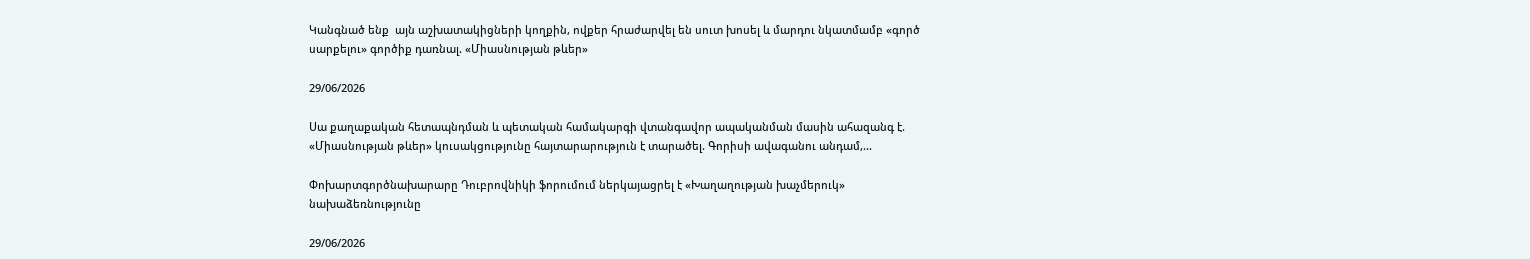Կանգնած ենք  այն աշխատակիցների կողքին, ովքեր հրաժարվել են սուտ խոսել և մարդու նկատմամբ «գործ սարքելու» գործիք դառնալ. «Միասնության թևեր»

29/06/2026

Սա քաղաքական հետապնդման և պետական համակարգի վտանգավոր ապականման մասին ահազանգ է. «Միասնության թևեր» կուսակցությունը հայտարարություն է տարածել. Գորիսի ավագանու անդամ,...

Փոխարտգործնախարարը Դուբրովնիկի ֆորումում ներկայացրել է «Խաղաղության խաչմերուկ» նախաձեռնությունը

29/06/2026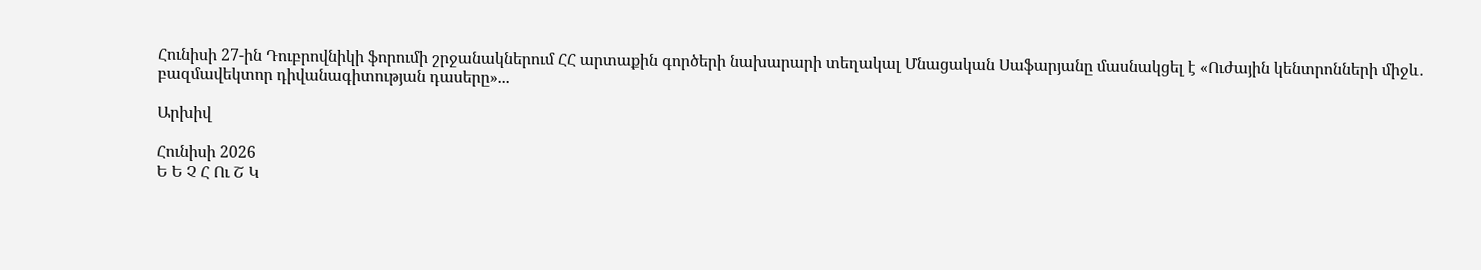Հունիսի 27-ին Դուբրովնիկի ֆորումի շրջանակներում ՀՀ արտաքին գործերի նախարարի տեղակալ Մնացական Սաֆարյանը մասնակցել է «Ուժային կենտրոնների միջև․ բազմավեկտոր դիվանագիտության դասերը»...

Արխիվ

Հունիսի 2026
Ե Ե Չ Հ Ու Շ Կ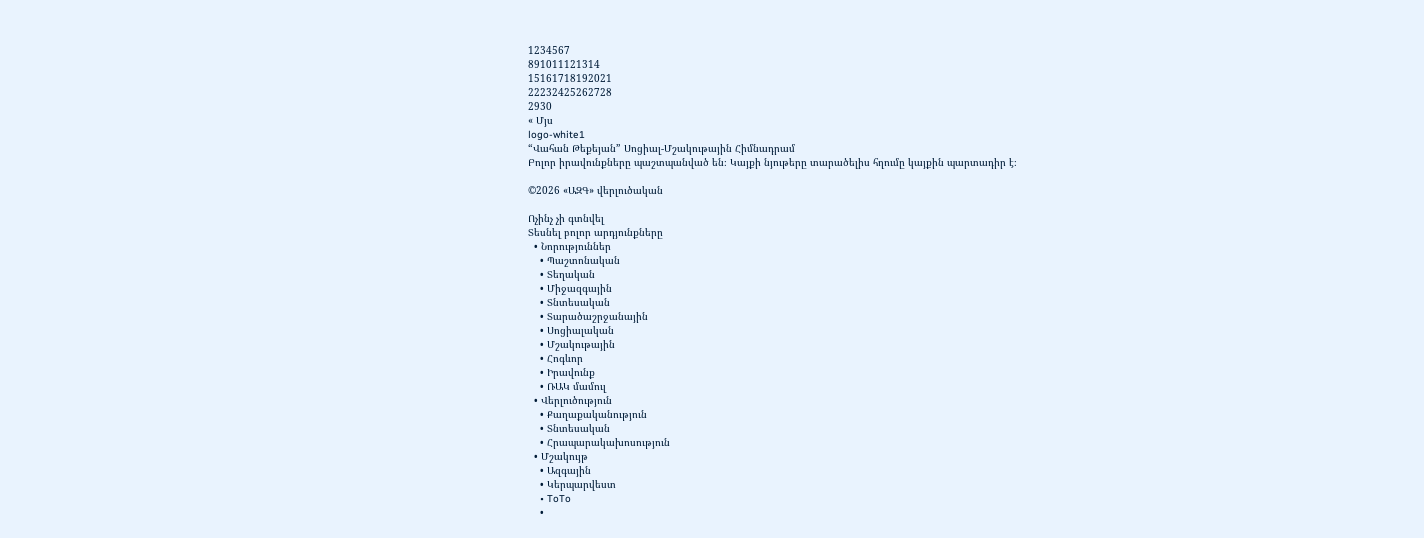1234567
891011121314
15161718192021
22232425262728
2930
« Մյս
logo-white1
“Վահան Թեքեյան” Սոցիալ-Մշակութային Հիմնադրամ
Բոլոր իրավունքները պաշտպանված են։ Կայքի նյութերը տարածելիս հղումը կայքին պարտադիր է։

©2026 «ԱԶԳ» վերլուծական

Ոչինչ չի գտնվել
Տեսնել բոլոր արդյունքները
  • Նորություններ
    • Պաշտոնական
    • Տեղական
    • Միջազգային
    • Տնտեսական
    • Տարածաշրջանային
    • Սոցիալական
    • Մշակութային
    • Հոգևոր
    • Իրավունք
    • ՌԱԿ մամուլ
  • Վերլուծություն
    • Քաղաքականություն
    • Տնտեսական
    • Հրապարակախոսություն
  • Մշակույթ
    • Ազգային
    • Կերպարվեստ
    • ToTo
    •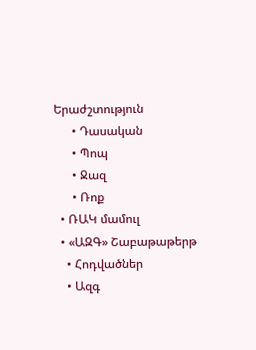Երաժշտություն
      • Դասական
      • Պոպ
      • Ջազ
      • Ռոք
  • ՌԱԿ մամուլ
  • «ԱԶԳ» Շաբաթաթերթ
    • Հոդվածներ
    • Ազգ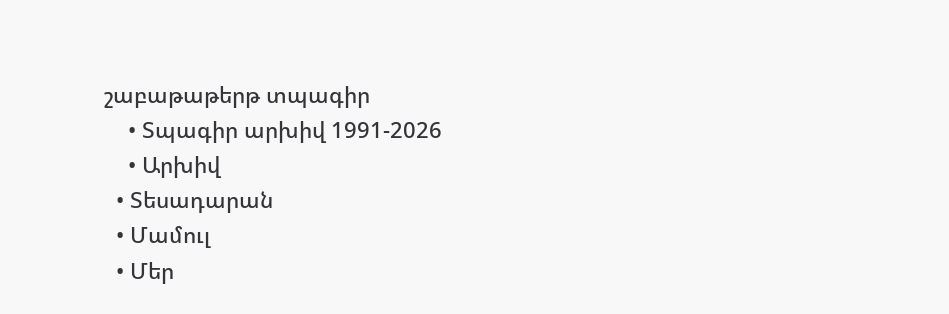շաբաթաթերթ տպագիր
    • Տպագիր արխիվ 1991-2026
    • Արխիվ
  • Տեսադարան
  • Մամուլ
  • Մեր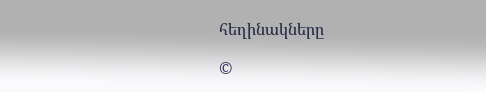հեղինակները

©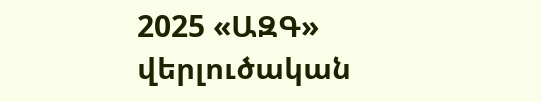2025 «ԱԶԳ» վերլուծական